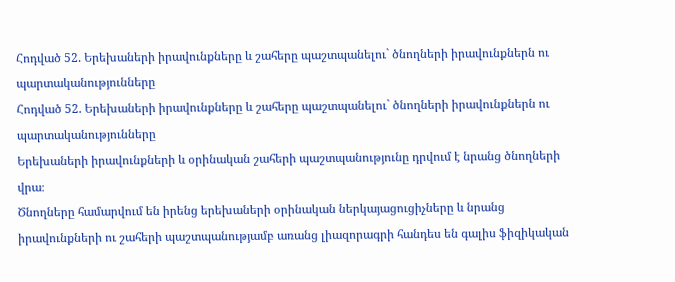Հոդված 52. Երեխաների իրավունքները և շահերը պաշտպանելու` ծնողների իրավունքներն ու պարտականությունները
Հոդված 52. Երեխաների իրավունքները և շահերը պաշտպանելու` ծնողների իրավունքներն ու պարտականությունները
Երեխաների իրավունքների և օրինական շահերի պաշտպանությունը դրվում է նրանց ծնողների վրա։
Ծնողները համարվում են իրենց երեխաների օրինական ներկայացուցիչները և նրանց իրավունքների ու շահերի պաշտպանությամբ առանց լիազորագրի հանդես են գալիս ֆիզիկական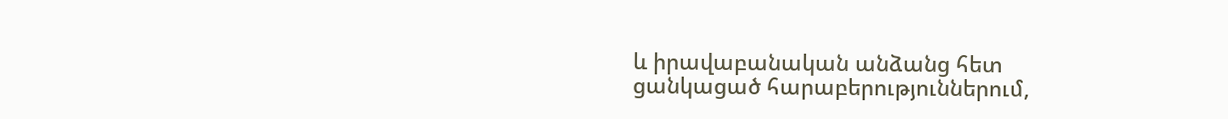և իրավաբանական անձանց հետ ցանկացած հարաբերություններում,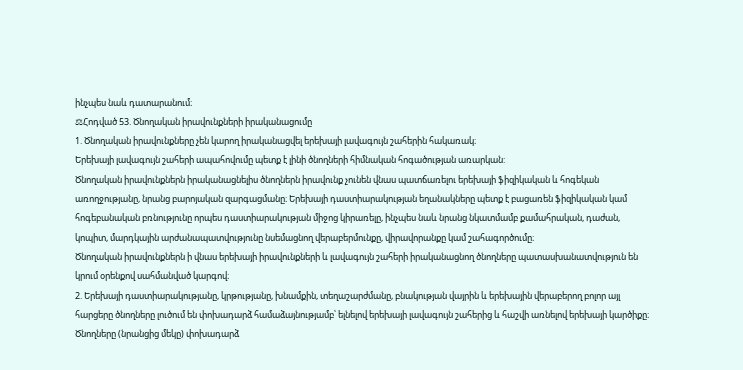ինչպես նաև դատարանում։
⚖Հոդված 53. Ծնողական իրավունքների իրականացումը
1. Ծնողական իրավունքները չեն կարող իրականացվել երեխայի լավագույն շահերին հակառակ։
Երեխայի լավագույն շահերի ապահովումը պետք է լինի ծնողների հիմնական հոգածության առարկան:
Ծնողական իրավունքներն իրականացնելիս ծնողներն իրավունք չունեն վնաս պատճառելու երեխայի ֆիզիկական և հոգեկան առողջությանը, նրանց բարոյական զարգացմանը։ Երեխայի դաստիարակության եղանակները պետք է բացառեն ֆիզիկական կամ հոգեբանական բռնությունը որպես դաստիարակության միջոց կիրառելը, ինչպես նաև նրանց նկատմամբ քամահրական, դաժան, կոպիտ, մարդկային արժանապատվությունը նսեմացնող վերաբերմունքը, վիրավորանքը կամ շահագործումը։
Ծնողական իրավունքներն ի վնաս երեխայի իրավունքների և լավագույն շահերի իրականացնող ծնողները պատասխանատվություն են կրում օրենքով սահմանված կարգով։
2. Երեխայի դաստիարակությանը, կրթությանը, խնամքին, տեղաշարժմանը, բնակության վայրին և երեխային վերաբերող բոլոր այլ հարցերը ծնողները լուծում են փոխադարձ համաձայնությամբ՝ ելնելով երեխայի լավագույն շահերից և հաշվի առնելով երեխայի կարծիքը։ Ծնողները (նրանցից մեկը) փոխադարձ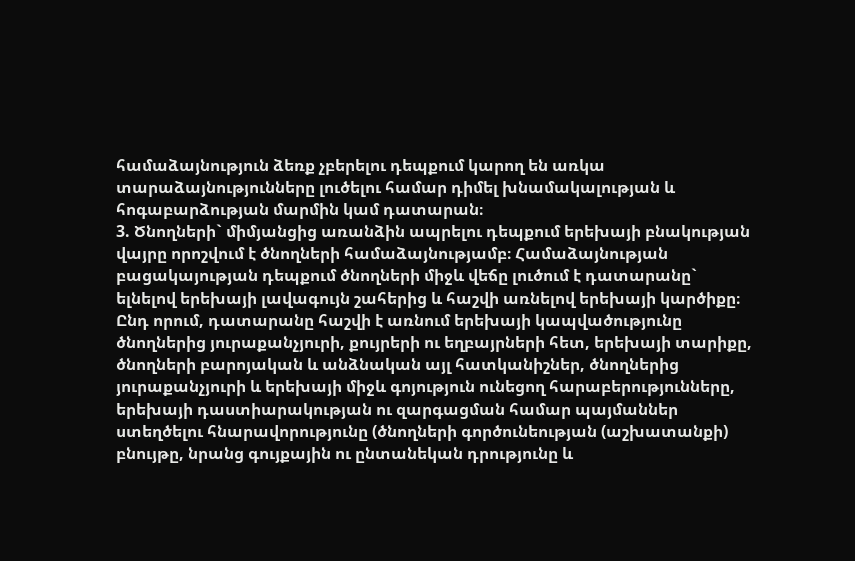համաձայնություն ձեռք չբերելու դեպքում կարող են առկա տարաձայնությունները լուծելու համար դիմել խնամակալության և հոգաբարձության մարմին կամ դատարան։
3. Ծնողների` միմյանցից առանձին ապրելու դեպքում երեխայի բնակության վայրը որոշվում է ծնողների համաձայնությամբ։ Համաձայնության բացակայության դեպքում ծնողների միջև վեճը լուծում է դատարանը` ելնելով երեխայի լավագույն շահերից և հաշվի առնելով երեխայի կարծիքը։ Ընդ որում, դատարանը հաշվի է առնում երեխայի կապվածությունը ծնողներից յուրաքանչյուրի, քույրերի ու եղբայրների հետ, երեխայի տարիքը, ծնողների բարոյական և անձնական այլ հատկանիշներ, ծնողներից յուրաքանչյուրի և երեխայի միջև գոյություն ունեցող հարաբերությունները, երեխայի դաստիարակության ու զարգացման համար պայմաններ ստեղծելու հնարավորությունը (ծնողների գործունեության (աշխատանքի) բնույթը, նրանց գույքային ու ընտանեկան դրությունը և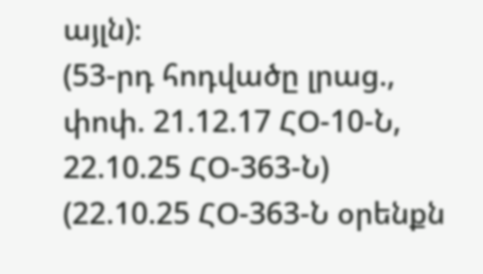այլն)։
(53-րդ հոդվածը լրաց., փոփ. 21.12.17 ՀՕ-10-Ն, 22.10.25 ՀՕ-363-Ն)
(22.10.25 ՀՕ-363-Ն օրենքն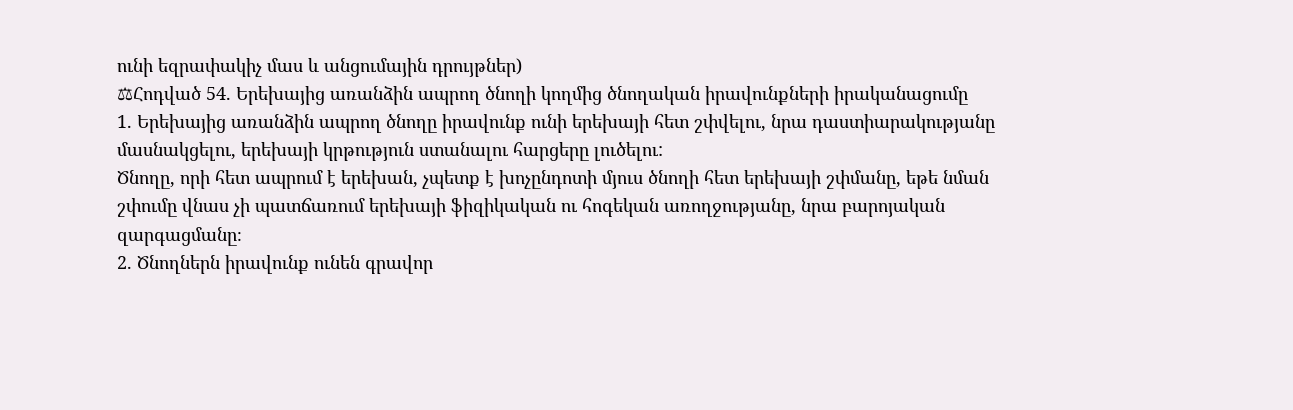ունի եզրափակիչ մաս և անցումային դրույթներ)
⚖Հոդված 54. Երեխայից առանձին ապրող ծնողի կողմից ծնողական իրավունքների իրականացումը
1. Երեխայից առանձին ապրող ծնողը իրավունք ունի երեխայի հետ շփվելու, նրա դաստիարակությանը մասնակցելու, երեխայի կրթություն ստանալու հարցերը լուծելու:
Ծնողը, որի հետ ապրում է երեխան, չպետք է խոչընդոտի մյուս ծնողի հետ երեխայի շփմանը, եթե նման շփումը վնաս չի պատճառում երեխայի ֆիզիկական ու հոգեկան առողջությանը, նրա բարոյական զարգացմանը։
2. Ծնողներն իրավունք ունեն գրավոր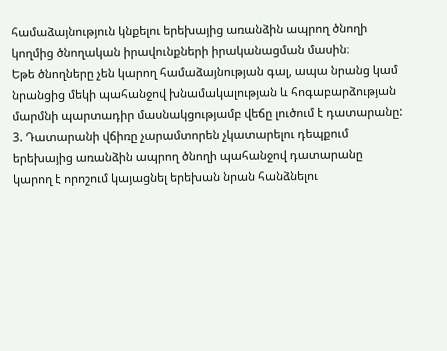համաձայնություն կնքելու երեխայից առանձին ապրող ծնողի կողմից ծնողական իրավունքների իրականացման մասին։
Եթե ծնողները չեն կարող համաձայնության գալ, ապա նրանց կամ նրանցից մեկի պահանջով խնամակալության և հոգաբարձության մարմնի պարտադիր մասնակցությամբ վեճը լուծում է դատարանը:
3. Դատարանի վճիռը չարամտորեն չկատարելու դեպքում երեխայից առանձին ապրող ծնողի պահանջով դատարանը կարող է որոշում կայացնել երեխան նրան հանձնելու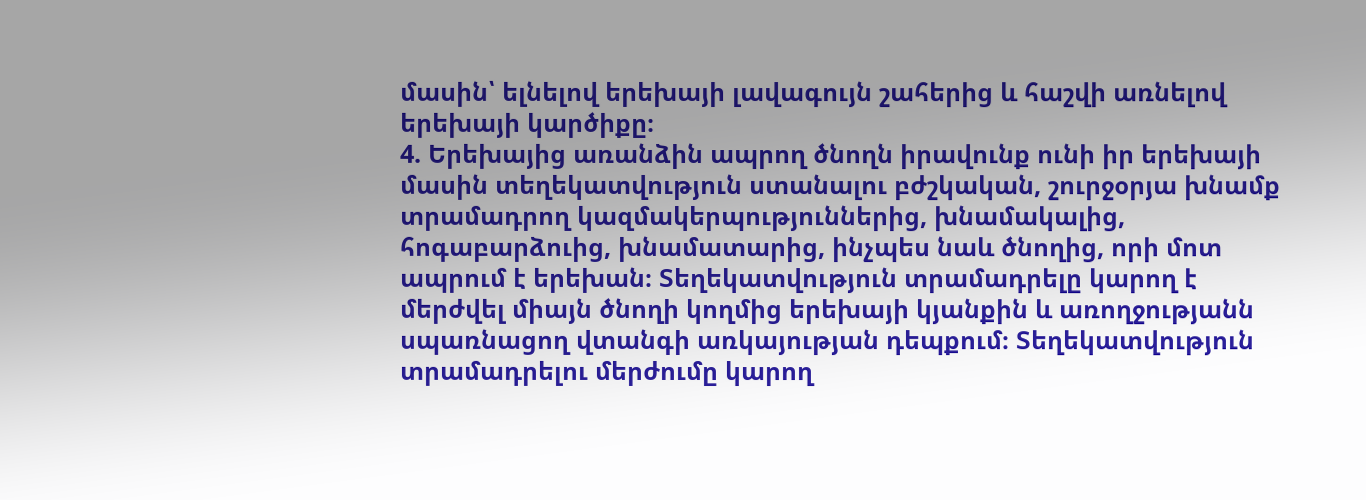մասին՝ ելնելով երեխայի լավագույն շահերից և հաշվի առնելով երեխայի կարծիքը։
4. Երեխայից առանձին ապրող ծնողն իրավունք ունի իր երեխայի մասին տեղեկատվություն ստանալու բժշկական, շուրջօրյա խնամք տրամադրող կազմակերպություններից, խնամակալից, հոգաբարձուից, խնամատարից, ինչպես նաև ծնողից, որի մոտ ապրում է երեխան։ Տեղեկատվություն տրամադրելը կարող է մերժվել միայն ծնողի կողմից երեխայի կյանքին և առողջությանն սպառնացող վտանգի առկայության դեպքում։ Տեղեկատվություն տրամադրելու մերժումը կարող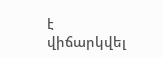է վիճարկվել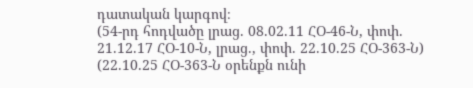դատական կարգով։
(54-րդ հոդվածը լրաց. 08.02.11 ՀՕ-46-Ն, փոփ. 21.12.17 ՀՕ-10-Ն, լրաց., փոփ. 22.10.25 ՀՕ-363-Ն)
(22.10.25 ՀՕ-363-Ն օրենքն ունի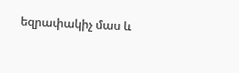եզրափակիչ մաս և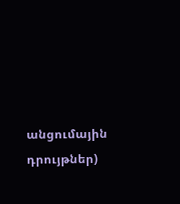անցումային դրույթներ)